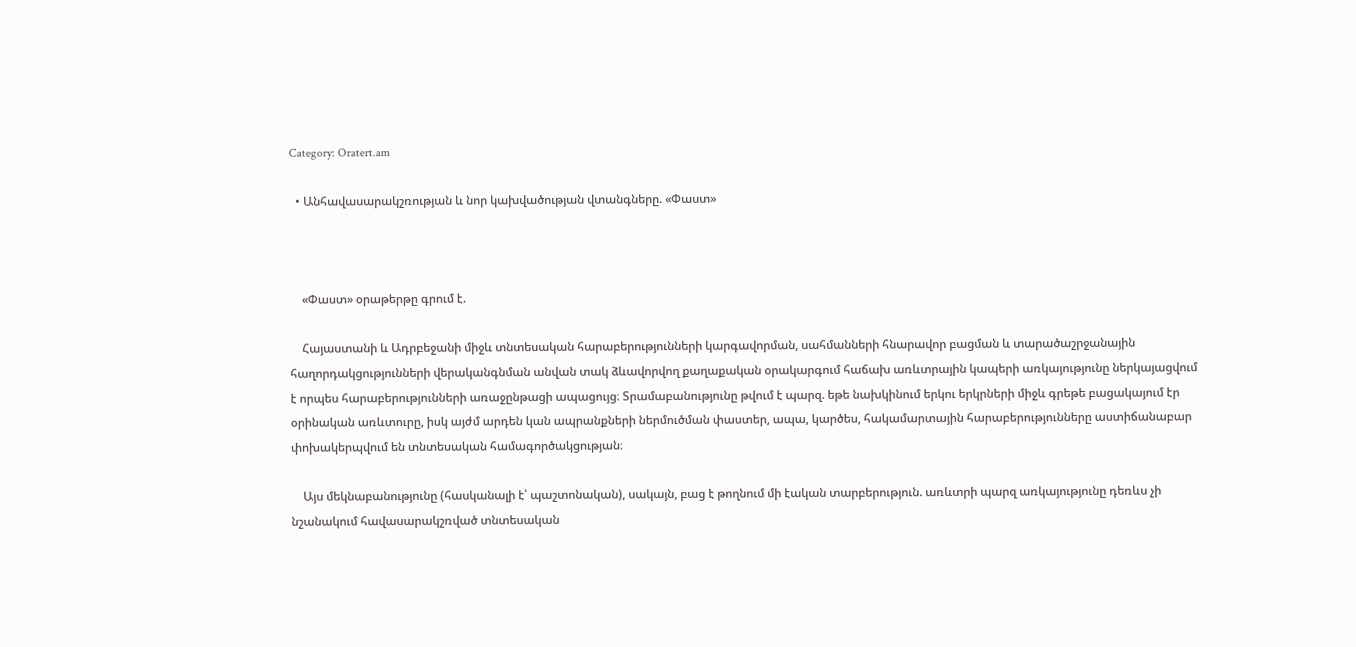Category: Oratert.am

  • Անհավասարակշռության և նոր կախվածության վտանգները. «Փաստ»



    «Փաստ» օրաթերթը գրում է.

    Հայաստանի և Ադրբեջանի միջև տնտեսական հարաբերությունների կարգավորման, սահմանների հնարավոր բացման և տարածաշրջանային հաղորդակցությունների վերականգնման անվան տակ ձևավորվող քաղաքական օրակարգում հաճախ առևտրային կապերի առկայությունը ներկայացվում է որպես հարաբերությունների առաջընթացի ապացույց։ Տրամաբանությունը թվում է պարզ. եթե նախկինում երկու երկրների միջև գրեթե բացակայում էր օրինական առևտուրը, իսկ այժմ արդեն կան ապրանքների ներմուծման փաստեր, ապա, կարծես, հակամարտային հարաբերությունները աստիճանաբար փոխակերպվում են տնտեսական համագործակցության։

    Այս մեկնաբանությունը (հասկանալի է՝ պաշտոնական), սակայն, բաց է թողնում մի էական տարբերություն. առևտրի պարզ առկայությունը դեռևս չի նշանակում հավասարակշռված տնտեսական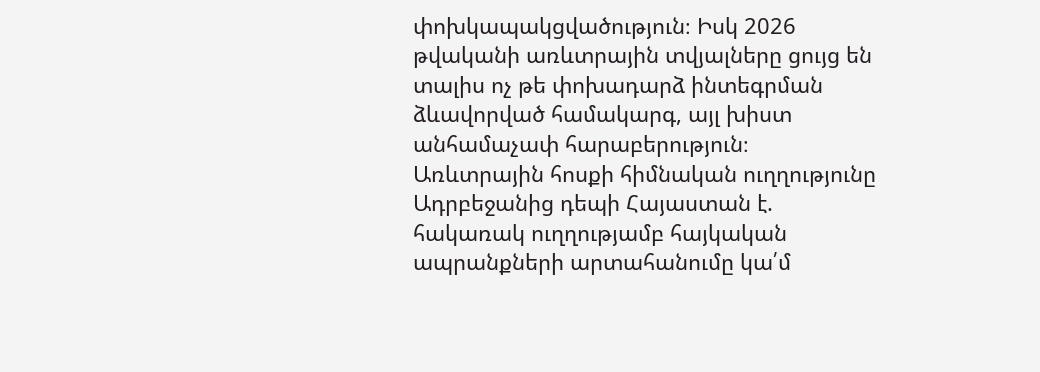փոխկապակցվածություն։ Իսկ 2026 թվականի առևտրային տվյալները ցույց են տալիս ոչ թե փոխադարձ ինտեգրման ձևավորված համակարգ, այլ խիստ անհամաչափ հարաբերություն։ Առևտրային հոսքի հիմնական ուղղությունը Ադրբեջանից դեպի Հայաստան է. հակառակ ուղղությամբ հայկական ապրանքների արտահանումը կա՛մ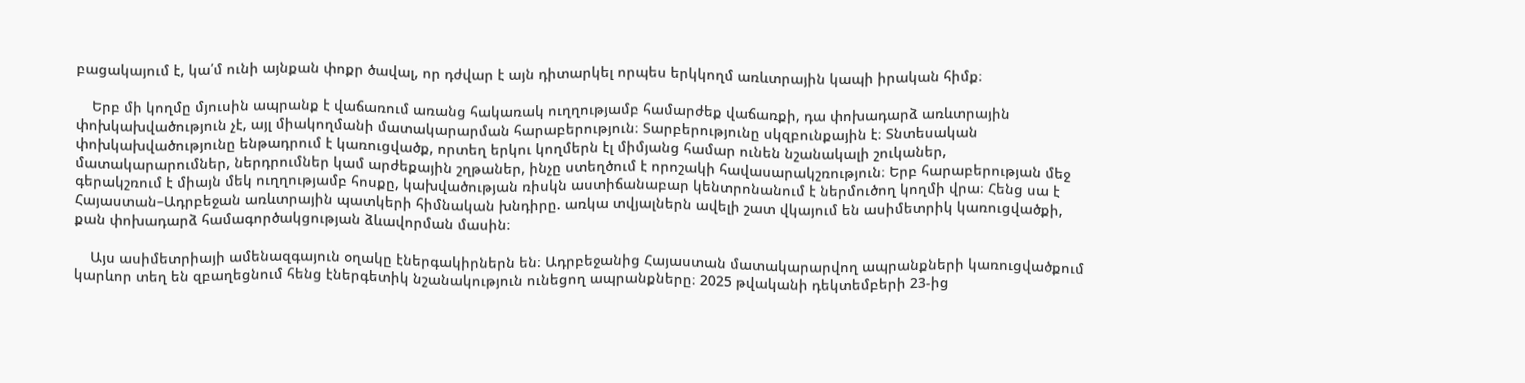բացակայում է, կա՛մ ունի այնքան փոքր ծավալ, որ դժվար է այն դիտարկել որպես երկկողմ առևտրային կապի իրական հիմք։

    Երբ մի կողմը մյուսին ապրանք է վաճառում առանց հակառակ ուղղությամբ համարժեք վաճառքի, դա փոխադարձ առևտրային փոխկախվածություն չէ, այլ միակողմանի մատակարարման հարաբերություն։ Տարբերությունը սկզբունքային է։ Տնտեսական փոխկախվածությունը ենթադրում է կառուցվածք, որտեղ երկու կողմերն էլ միմյանց համար ունեն նշանակալի շուկաներ, մատակարարումներ, ներդրումներ կամ արժեքային շղթաներ, ինչը ստեղծում է որոշակի հավասարակշռություն։ Երբ հարաբերության մեջ գերակշռում է միայն մեկ ուղղությամբ հոսքը, կախվածության ռիսկն աստիճանաբար կենտրոնանում է ներմուծող կողմի վրա։ Հենց սա է Հայաստան–Ադրբեջան առևտրային պատկերի հիմնական խնդիրը. առկա տվյալներն ավելի շատ վկայում են ասիմետրիկ կառուցվածքի, քան փոխադարձ համագործակցության ձևավորման մասին։

    Այս ասիմետրիայի ամենազգայուն օղակը էներգակիրներն են։ Ադրբեջանից Հայաստան մատակարարվող ապրանքների կառուցվածքում կարևոր տեղ են զբաղեցնում հենց էներգետիկ նշանակություն ունեցող ապրանքները։ 2025 թվականի դեկտեմբերի 23-ից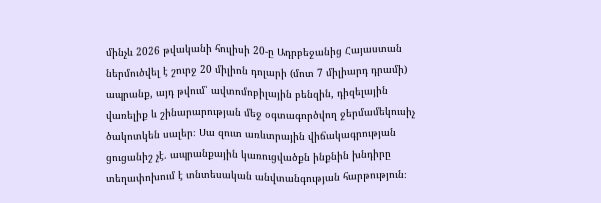մինչև 2026 թվականի հուլիսի 20-ը Ադրբեջանից Հայաստան ներմուծվել է շուրջ 20 միլիոն դոլարի (մոտ 7 միլիարդ դրամի) ապրանք, այդ թվում՝ ավտոմոբիլային բենզին, դիզելային վառելիք և շինարարության մեջ օգտագործվող ջերմամեկուսիչ ծակոտկեն սալեր։ Սա զուտ առևտրային վիճակագրության ցուցանիշ չէ. ապրանքային կառուցվածքն ինքնին խնդիրը տեղափոխում է տնտեսական անվտանգության հարթություն։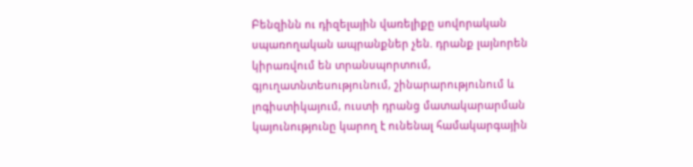Բենզինն ու դիզելային վառելիքը սովորական սպառողական ապրանքներ չեն. դրանք լայնորեն կիրառվում են տրանսպորտում, գյուղատնտեսությունում, շինարարությունում և լոգիստիկայում, ուստի դրանց մատակարարման կայունությունը կարող է ունենալ համակարգային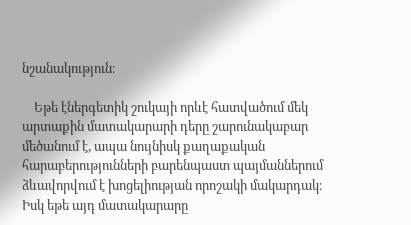նշանակություն։

    Եթե էներգետիկ շուկայի որևէ հատվածում մեկ արտաքին մատակարարի դերը շարունակաբար մեծանում է, ապա նույնիսկ քաղաքական հարաբերությունների բարենպաստ պայմաններում ձևավորվում է խոցելիության որոշակի մակարդակ։ Իսկ եթե այդ մատակարարը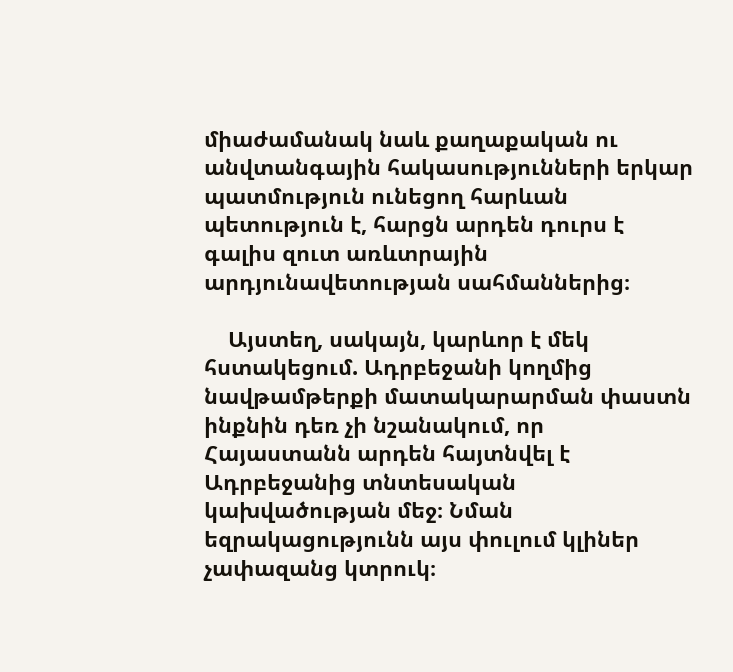միաժամանակ նաև քաղաքական ու անվտանգային հակասությունների երկար պատմություն ունեցող հարևան պետություն է, հարցն արդեն դուրս է գալիս զուտ առևտրային արդյունավետության սահմաններից։

    Այստեղ, սակայն, կարևոր է մեկ հստակեցում. Ադրբեջանի կողմից նավթամթերքի մատակարարման փաստն ինքնին դեռ չի նշանակում, որ Հայաստանն արդեն հայտնվել է Ադրբեջանից տնտեսական կախվածության մեջ։ Նման եզրակացությունն այս փուլում կլիներ չափազանց կտրուկ։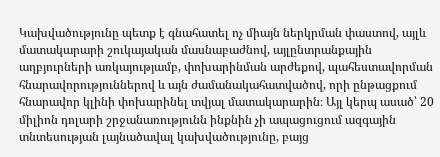Կախվածությունը պետք է գնահատել ոչ միայն ներկրման փաստով, այլև մատակարարի շուկայական մասնաբաժնով, այլընտրանքային աղբյուրների առկայությամբ, փոխարինման արժեքով, պահեստավորման հնարավորություններով և այն ժամանակահատվածով, որի ընթացքում հնարավոր կլինի փոխարինել տվյալ մատակարարին։ Այլ կերպ ասած՝ 20 միլիոն դոլարի շրջանառությունն ինքնին չի ապացուցում ազգային տնտեսության լայնածավալ կախվածությունը, բայց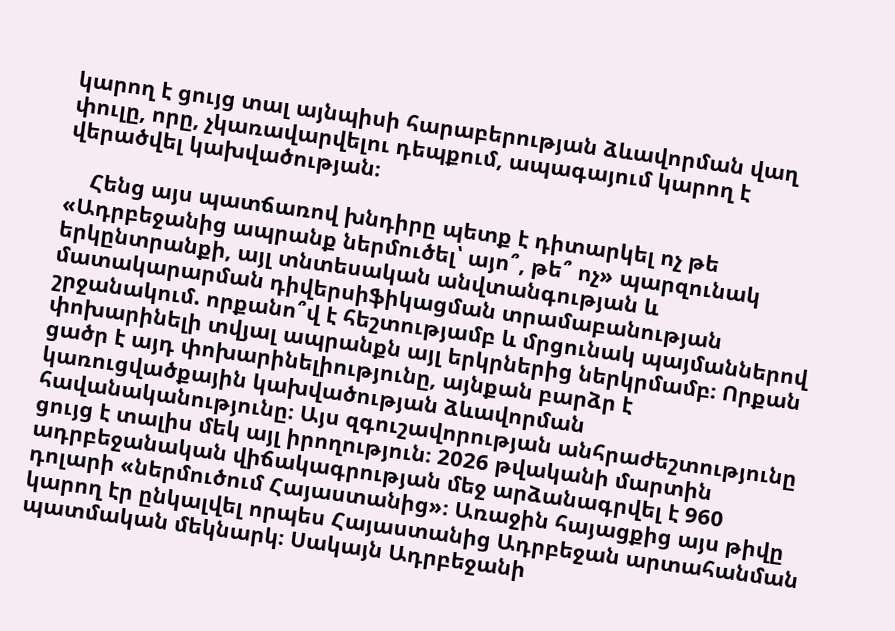կարող է ցույց տալ այնպիսի հարաբերության ձևավորման վաղ փուլը, որը, չկառավարվելու դեպքում, ապագայում կարող է վերածվել կախվածության։

    Հենց այս պատճառով խնդիրը պետք է դիտարկել ոչ թե «Ադրբեջանից ապրանք ներմուծել՝ այո՞, թե՞ ոչ» պարզունակ երկընտրանքի, այլ տնտեսական անվտանգության և մատակարարման դիվերսիֆիկացման տրամաբանության շրջանակում. որքանո՞վ է հեշտությամբ և մրցունակ պայմաններով փոխարինելի տվյալ ապրանքն այլ երկրներից ներկրմամբ։ Որքան ցածր է այդ փոխարինելիությունը, այնքան բարձր է կառուցվածքային կախվածության ձևավորման հավանականությունը։ Այս զգուշավորության անհրաժեշտությունը ցույց է տալիս մեկ այլ իրողություն։ 2026 թվականի մարտին ադրբեջանական վիճակագրության մեջ արձանագրվել է 960 դոլարի «ներմուծում Հայաստանից»։ Առաջին հայացքից այս թիվը կարող էր ընկալվել որպես Հայաստանից Ադրբեջան արտահանման պատմական մեկնարկ։ Սակայն Ադրբեջանի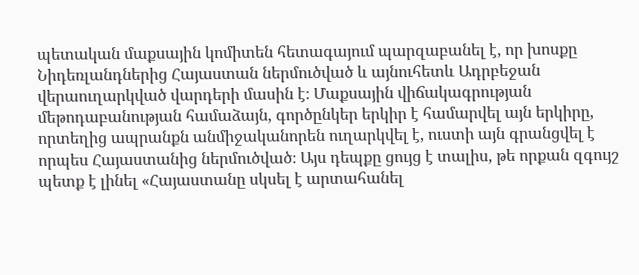պետական մաքսային կոմիտեն հետագայում պարզաբանել է, որ խոսքը Նիդեռլանդներից Հայաստան ներմուծված և այնուհետև Ադրբեջան վերաուղարկված վարդերի մասին է։ Մաքսային վիճակագրության մեթոդաբանության համաձայն, գործընկեր երկիր է համարվել այն երկիրը, որտեղից ապրանքն անմիջականորեն ուղարկվել է, ուստի այն գրանցվել է որպես Հայաստանից ներմուծված։ Այս դեպքը ցույց է տալիս, թե որքան զգույշ պետք է լինել «Հայաստանը սկսել է արտահանել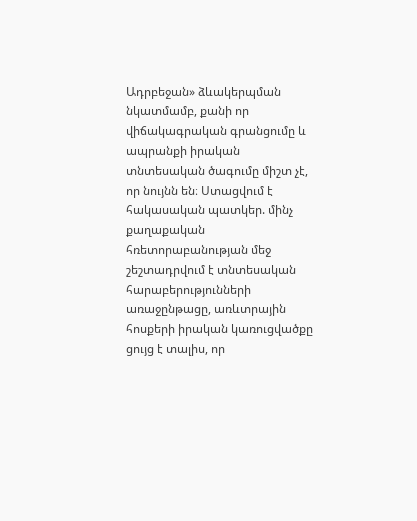Ադրբեջան» ձևակերպման նկատմամբ, քանի որ վիճակագրական գրանցումը և ապրանքի իրական տնտեսական ծագումը միշտ չէ, որ նույնն են։ Ստացվում է հակասական պատկեր. մինչ քաղաքական հռետորաբանության մեջ շեշտադրվում է տնտեսական հարաբերությունների առաջընթացը, առևտրային հոսքերի իրական կառուցվածքը ցույց է տալիս, որ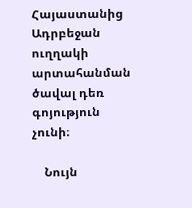Հայաստանից Ադրբեջան ուղղակի արտահանման ծավալ դեռ գոյություն չունի։

    Նույն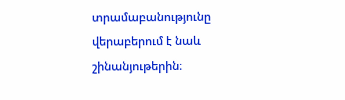տրամաբանությունը վերաբերում է նաև շինանյութերին։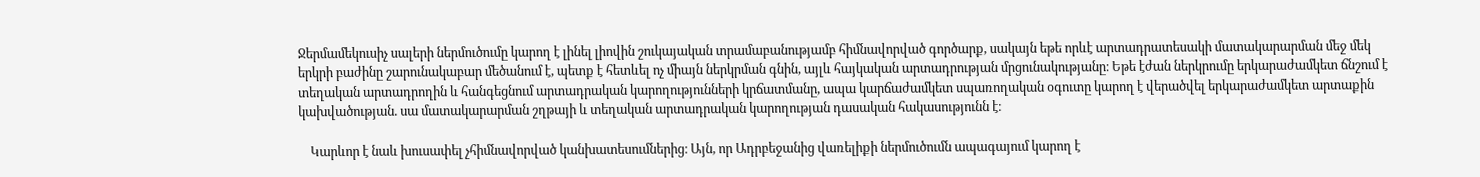Ջերմամեկուսիչ սալերի ներմուծումը կարող է լինել լիովին շուկայական տրամաբանությամբ հիմնավորված գործարք, սակայն եթե որևէ արտադրատեսակի մատակարարման մեջ մեկ երկրի բաժինը շարունակաբար մեծանում է, պետք է հետևել ոչ միայն ներկրման գնին, այլև հայկական արտադրության մրցունակությանը։ Եթե էժան ներկրումը երկարաժամկետ ճնշում է տեղական արտադրողին և հանգեցնում արտադրական կարողությունների կրճատմանը, ապա կարճաժամկետ սպառողական օգուտը կարող է վերածվել երկարաժամկետ արտաքին կախվածության. սա մատակարարման շղթայի և տեղական արտադրական կարողության դասական հակասությունն է։

    Կարևոր է նաև խուսափել չհիմնավորված կանխատեսումներից։ Այն, որ Ադրբեջանից վառելիքի ներմուծումն ապագայում կարող է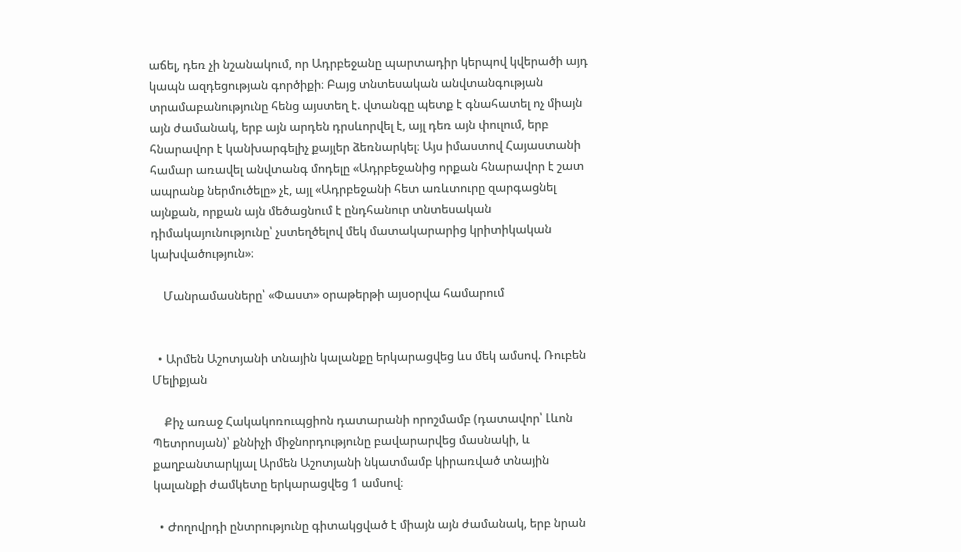աճել, դեռ չի նշանակում, որ Ադրբեջանը պարտադիր կերպով կվերածի այդ կապն ազդեցության գործիքի։ Բայց տնտեսական անվտանգության տրամաբանությունը հենց այստեղ է. վտանգը պետք է գնահատել ոչ միայն այն ժամանակ, երբ այն արդեն դրսևորվել է, այլ դեռ այն փուլում, երբ հնարավոր է կանխարգելիչ քայլեր ձեռնարկել։ Այս իմաստով Հայաստանի համար առավել անվտանգ մոդելը «Ադրբեջանից որքան հնարավոր է շատ ապրանք ներմուծելը» չէ, այլ «Ադրբեջանի հետ առևտուրը զարգացնել այնքան, որքան այն մեծացնում է ընդհանուր տնտեսական դիմակայունությունը՝ չստեղծելով մեկ մատակարարից կրիտիկական կախվածություն»։

    Մանրամասները՝ «Փաստ» օրաթերթի այսօրվա համարում


  • Արմեն Աշոտյանի տնային կալանքը երկարացվեց ևս մեկ ամսով. Ռուբեն Մելիքյան

    Քիչ առաջ Հակակոռուպցիոն դատարանի որոշմամբ (դատավոր՝ Լևոն Պետրոսյան)՝ քննիչի միջնորդությունը բավարարվեց մասնակի, և քաղբանտարկյալ Արմեն Աշոտյանի նկատմամբ կիրառված տնային կալանքի ժամկետը երկարացվեց 1 ամսով։

  • Ժողովրդի ընտրությունը գիտակցված է միայն այն ժամանակ, երբ նրան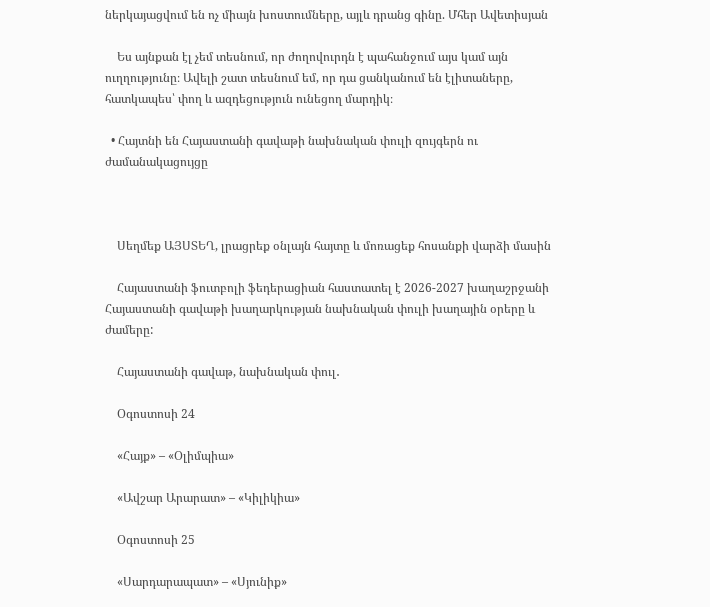ներկայացվում են ոչ միայն խոստումները, այլև դրանց գինը. Մհեր Ավետիսյան

    Ես այնքան էլ չեմ տեսնում, որ ժողովուրդն է պահանջում այս կամ այն ուղղությունը։ Ավելի շատ տեսնում եմ, որ դա ցանկանում են էլիտաները, հատկապես՝ փող և ազդեցություն ունեցող մարդիկ։

  • Հայտնի են Հայաստանի գավաթի նախնական փուլի զույգերն ու ժամանակացույցը



    Սեղմեք ԱՅՍՏԵՂ, լրացրեք օնլայն հայտը և մոռացեք հոսանքի վարձի մասին

    Հայաստանի ֆուտբոլի ֆեդերացիան հաստատել է 2026-2027 խաղաշրջանի Հայաստանի գավաթի խաղարկության նախնական փուլի խաղային օրերը և ժամերը:

    Հայաստանի գավաթ, նախնական փուլ․

    Օգոստոսի 24

    «Հայք» – «Օլիմպիա»

    «Ավշար Արարատ» – «Կիլիկիա»

    Օգոստոսի 25

    «Սարդարապատ» – «Սյունիք»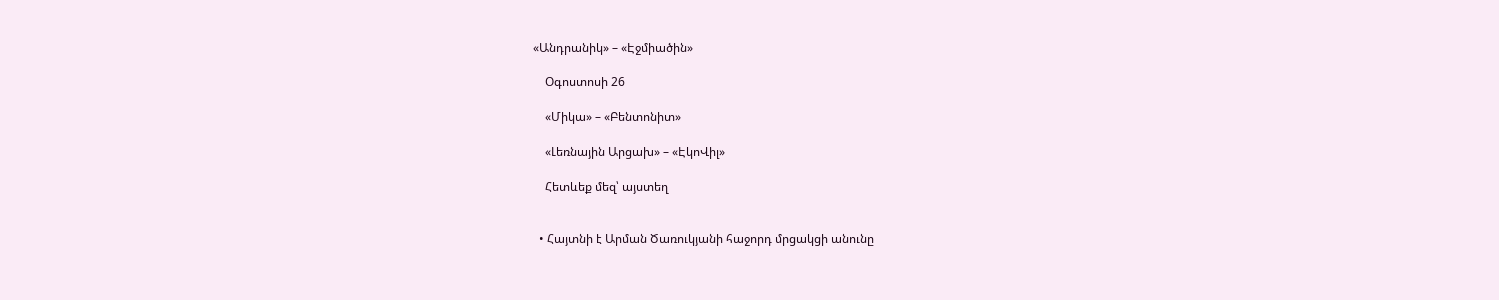«Անդրանիկ» – «Էջմիածին»

    Օգոստոսի 26

    «Միկա» – «Բենտոնիտ»

    «Լեռնային Արցախ» – «ԷկոՎիլ»

    Հետևեք մեզ՝ այստեղ


  • Հայտնի է Արման Ծառուկյանի հաջորդ մրցակցի անունը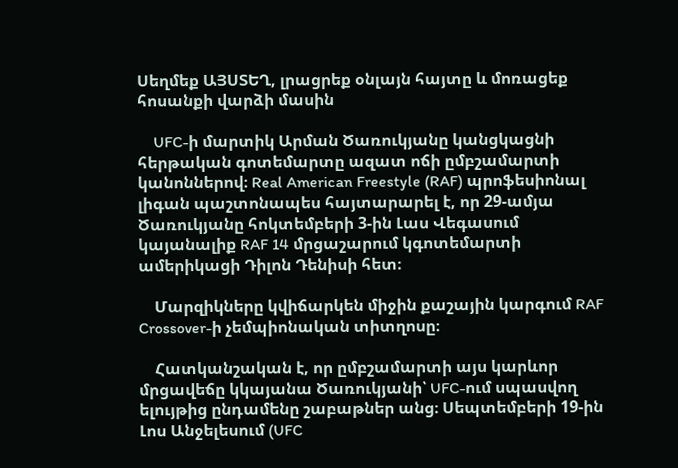Սեղմեք ԱՅՍՏԵՂ, լրացրեք օնլայն հայտը և մոռացեք հոսանքի վարձի մասին

    UFC-ի մարտիկ Արման Ծառուկյանը կանցկացնի հերթական գոտեմարտը ազատ ոճի ըմբշամարտի կանոններով։ Real American Freestyle (RAF) պրոֆեսիոնալ լիգան պաշտոնապես հայտարարել է, որ 29-ամյա Ծառուկյանը հոկտեմբերի 3-ին Լաս Վեգասում կայանալիք RAF 14 մրցաշարում կգոտեմարտի ամերիկացի Դիլոն Դենիսի հետ։

    Մարզիկները կվիճարկեն միջին քաշային կարգում RAF Crossover-ի չեմպիոնական տիտղոսը։

    Հատկանշական է, որ ըմբշամարտի այս կարևոր մրցավեճը կկայանա Ծառուկյանի՝ UFC-ում սպասվող ելույթից ընդամենը շաբաթներ անց։ Սեպտեմբերի 19-ին Լոս Անջելեսում (UFC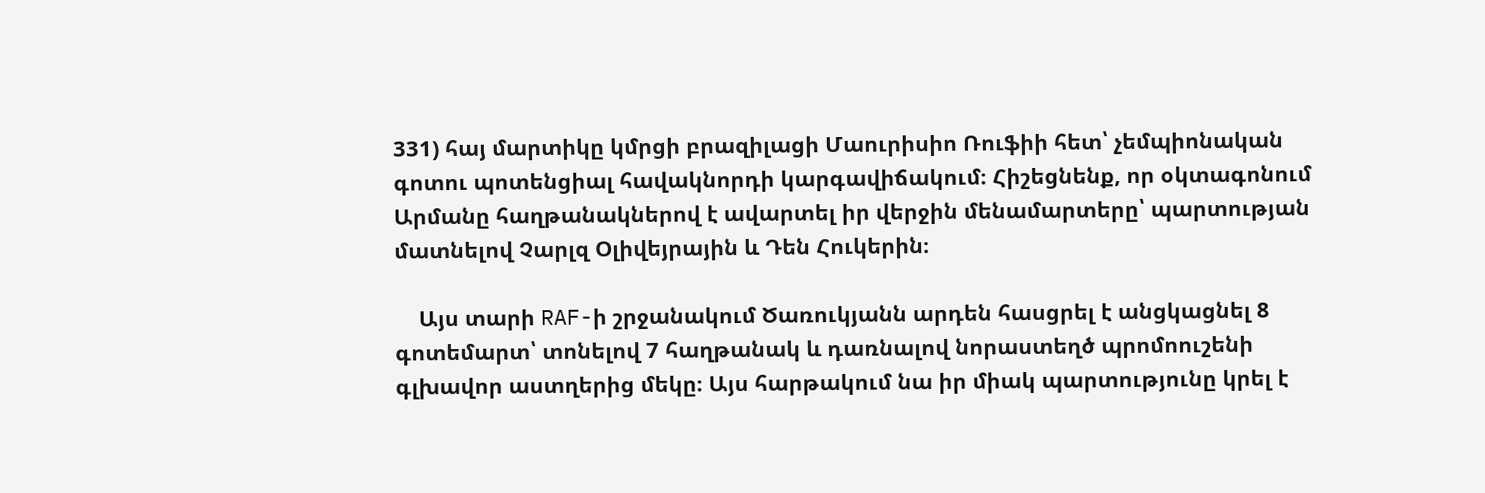331) հայ մարտիկը կմրցի բրազիլացի Մաուրիսիո Ռուֆիի հետ՝ չեմպիոնական գոտու պոտենցիալ հավակնորդի կարգավիճակում։ Հիշեցնենք, որ օկտագոնում Արմանը հաղթանակներով է ավարտել իր վերջին մենամարտերը՝ պարտության մատնելով Չարլզ Օլիվեյրային և Դեն Հուկերին։

    Այս տարի RAF-ի շրջանակում Ծառուկյանն արդեն հասցրել է անցկացնել 8 գոտեմարտ՝ տոնելով 7 հաղթանակ և դառնալով նորաստեղծ պրոմոուշենի գլխավոր աստղերից մեկը։ Այս հարթակում նա իր միակ պարտությունը կրել է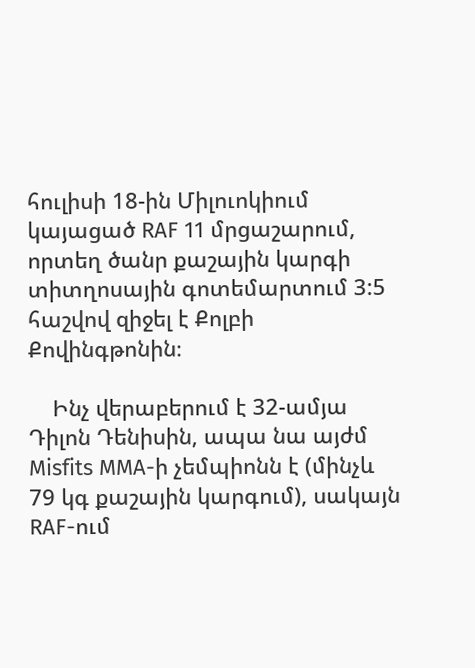հուլիսի 18-ին Միլուոկիում կայացած RAF 11 մրցաշարում, որտեղ ծանր քաշային կարգի տիտղոսային գոտեմարտում 3:5 հաշվով զիջել է Քոլբի Քովինգթոնին։

    Ինչ վերաբերում է 32-ամյա Դիլոն Դենիսին, ապա նա այժմ Misfits MMA-ի չեմպիոնն է (մինչև 79 կգ քաշային կարգում), սակայն RAF-ում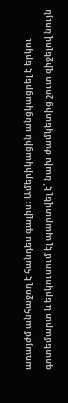առայժմ անհաջող է հանդես գալիս։ Ամերիկացին անցկացրել է երկու գոտեմարտ և երկուսում էլ պարտվել է՝ նախ ժամկետից շուտ զիջելով նույն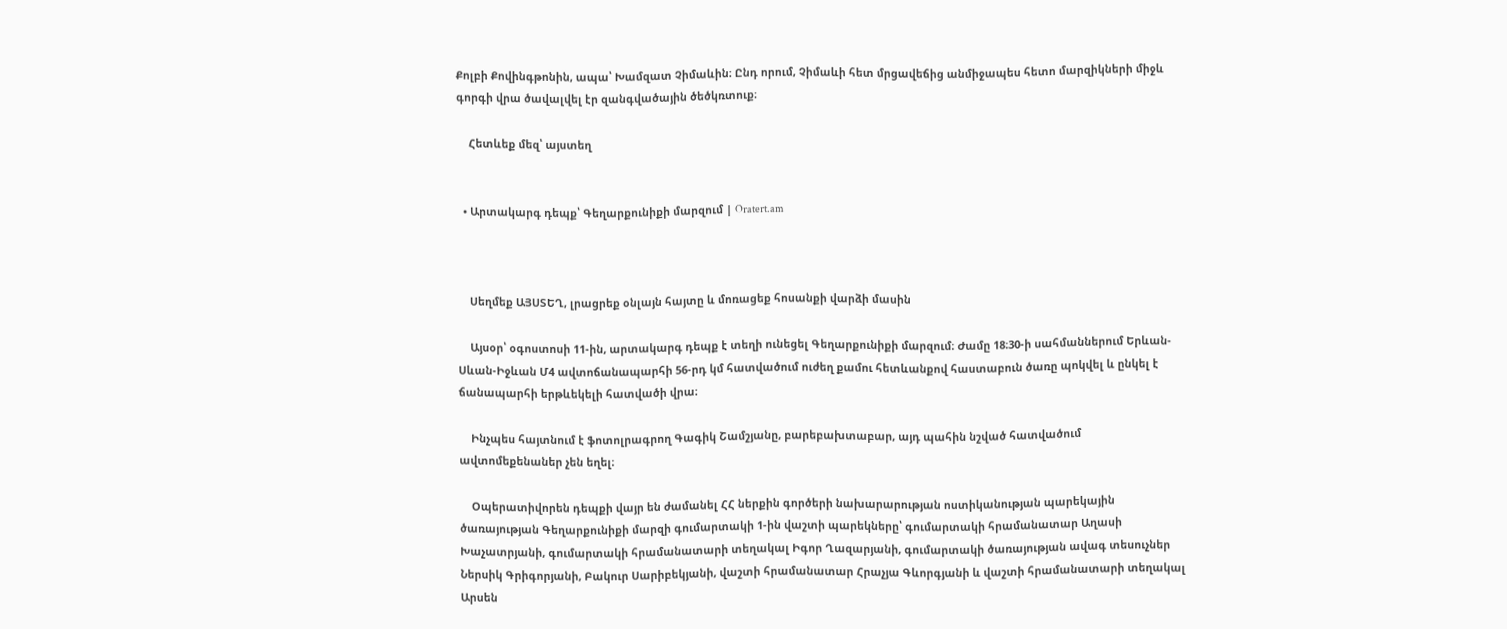Քոլբի Քովինգթոնին, ապա՝ Խամզատ Չիմաևին։ Ընդ որում, Չիմաևի հետ մրցավեճից անմիջապես հետո մարզիկների միջև գորգի վրա ծավալվել էր զանգվածային ծեծկռտուք։

    Հետևեք մեզ՝ այստեղ


  • Արտակարգ դեպք՝ Գեղարքունիքի մարզում | Oratert.am



    Սեղմեք ԱՅՍՏԵՂ, լրացրեք օնլայն հայտը և մոռացեք հոսանքի վարձի մասին

    Այսօր՝ օգոստոսի 11-ին, արտակարգ դեպք է տեղի ունեցել Գեղարքունիքի մարզում։ Ժամը 18։30-ի սահմաններում Երևան-Սևան-Իջևան Մ4 ավտոճանապարհի 56-րդ կմ հատվածում ուժեղ քամու հետևանքով հաստաբուն ծառը պոկվել և ընկել է ճանապարհի երթևեկելի հատվածի վրա։

    Ինչպես հայտնում է ֆոտոլրագրող Գագիկ Շամշյանը, բարեբախտաբար, այդ պահին նշված հատվածում ավտոմեքենաներ չեն եղել։

    Օպերատիվորեն դեպքի վայր են ժամանել ՀՀ ներքին գործերի նախարարության ոստիկանության պարեկային ծառայության Գեղարքունիքի մարզի գումարտակի 1-ին վաշտի պարեկները՝ գումարտակի հրամանատար Աղասի Խաչատրյանի, գումարտակի հրամանատարի տեղակալ Իգոր Ղազարյանի, գումարտակի ծառայության ավագ տեսուչներ Ներսիկ Գրիգորյանի, Բակուր Սարիբեկյանի, վաշտի հրամանատար Հրաչյա Գևորգյանի և վաշտի հրամանատարի տեղակալ Արսեն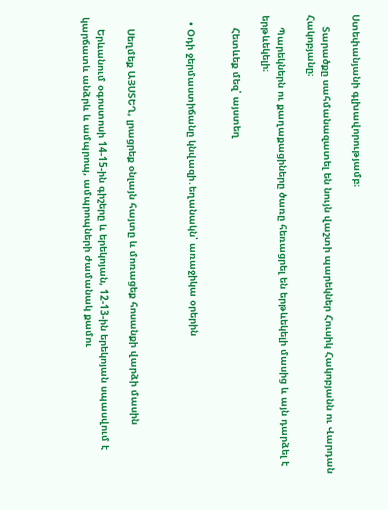Ստեփանյանի գլխավորությամբ։

    Տարածքը սահմանազատել են նույն վաշտի պարեկներ Հուսիկ Հակոբյանն ու Վարդան Հակոբյանը։

    Պարեկներն ու քաղաքացիները ծառը հեռացրել են երթևեկելի մասից և այն դարձել է երթևեկելի։

    Հետևեք մեզ՝ այստեղ


  • Օդի ջերմաստիճանը կնվազի․եղանակն՝ առաջիկա օրերին



    Սեղմեք ԱՅՍՏԵՂ, լրացրեք օնլայն հայտը և մոռացեք հոսանքի վարձի մասին

    Երևանում օգոստոսի 14-15-ին գիշերը և երեկոյան, 12-13-ին երեկոյան սպասվում է կարճատև անձրև և ամպրոպ, ամպրոպների ժամանակ քամու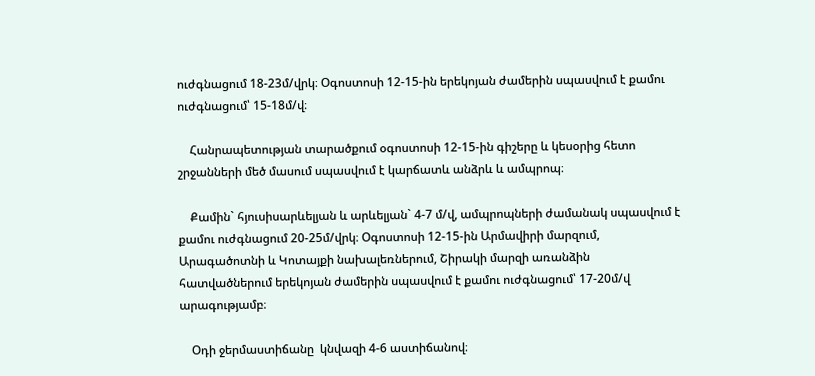ուժգնացում 18-23մ/վրկ։ Օգոստոսի 12-15-ին երեկոյան ժամերին սպասվում է քամու ուժգնացում՝ 15-18մ/վ։

    Հանրապետության տարածքում օգոստոսի 12-15-ին գիշերը և կեսօրից հետո շրջանների մեծ մասում սպասվում է կարճատև անձրև և ամպրոպ։

    Քամին` հյուսիսարևելյան և արևելյան` 4-7 մ/վ, ամպրոպների ժամանակ սպասվում է քամու ուժգնացում 20-25մ/վրկ։ Օգոստոսի 12-15-ին Արմավիրի մարզում, Արագածոտնի և Կոտայքի նախալեռներում, Շիրակի մարզի առանձին հատվածներում երեկոյան ժամերին սպասվում է քամու ուժգնացում՝ 17-20մ/վ արագությամբ։

    Օդի ջերմաստիճանը  կնվազի 4-6 աստիճանով։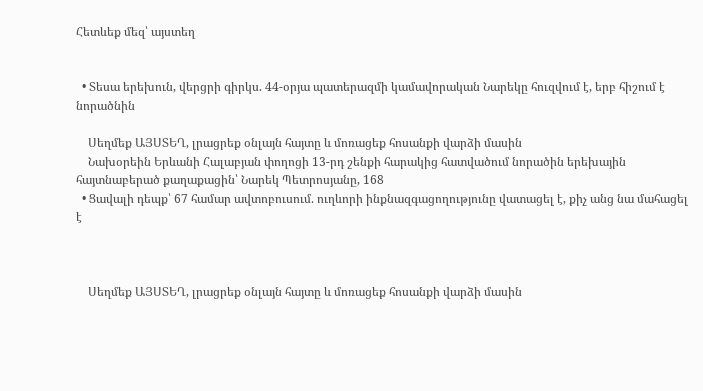Հետևեք մեզ՝ այստեղ


  • Տեսա երեխուն, վերցրի գիրկս. 44-օրյա պատերազմի կամավորական Նարեկը հուզվում է, երբ հիշում է նորածնին

    Սեղմեք ԱՅՍՏԵՂ, լրացրեք օնլայն հայտը և մոռացեք հոսանքի վարձի մասին
    Նախօրեին Երևանի Հալաբյան փողոցի 13-րդ շենքի հարակից հատվածում նորածին երեխային հայտնաբերած քաղաքացին՝ Նարեկ Պետրոսյանը, 168
  • Ցավալի դեպք՝ 67 համար ավտոբուսում. ուղևորի ինքնազգացողությունը վատացել է, քիչ անց նա մահացել է



    Սեղմեք ԱՅՍՏԵՂ, լրացրեք օնլայն հայտը և մոռացեք հոսանքի վարձի մասին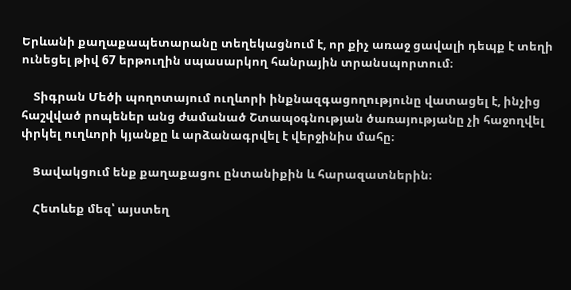Երևանի քաղաքապետարանը տեղեկացնում է, որ քիչ առաջ ցավալի դեպք է տեղի ունեցել թիվ 67 երթուղին սպասարկող հանրային տրանսպորտում։

    Տիգրան Մեծի պողոտայում ուղևորի ինքնազգացողությունը վատացել է, ինչից հաշվված րոպեներ անց ժամանած Շտապօգնության ծառայությանը չի հաջողվել փրկել ուղևորի կյանքը և արձանագրվել է վերջինիս մահը։

    Ցավակցում ենք քաղաքացու ընտանիքին և հարազատներին։

    Հետևեք մեզ՝ այստեղ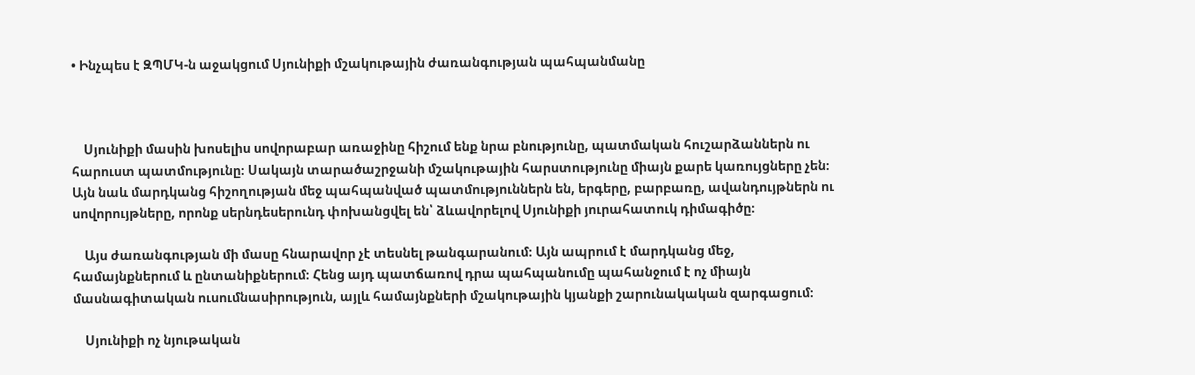• Ինչպես է ԶՊՄԿ-ն աջակցում Սյունիքի մշակութային ժառանգության պահպանմանը



    Սյունիքի մասին խոսելիս սովորաբար առաջինը հիշում ենք նրա բնությունը, պատմական հուշարձաններն ու հարուստ պատմությունը։ Սակայն տարածաշրջանի մշակութային հարստությունը միայն քարե կառույցները չեն։ Այն նաև մարդկանց հիշողության մեջ պահպանված պատմություններն են, երգերը, բարբառը, ավանդույթներն ու սովորույթները, որոնք սերնդեսերունդ փոխանցվել են՝ ձևավորելով Սյունիքի յուրահատուկ դիմագիծը։

    Այս ժառանգության մի մասը հնարավոր չէ տեսնել թանգարանում։ Այն ապրում է մարդկանց մեջ, համայնքներում և ընտանիքներում։ Հենց այդ պատճառով դրա պահպանումը պահանջում է ոչ միայն մասնագիտական ուսումնասիրություն, այլև համայնքների մշակութային կյանքի շարունակական զարգացում։

    Սյունիքի ոչ նյութական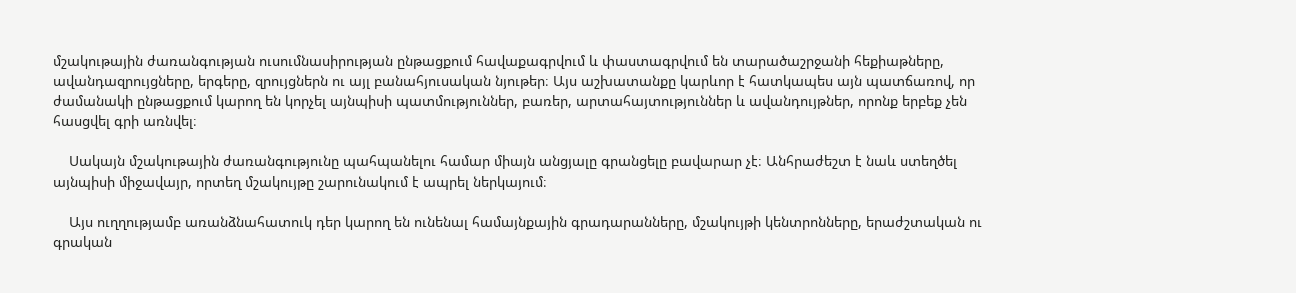մշակութային ժառանգության ուսումնասիրության ընթացքում հավաքագրվում և փաստագրվում են տարածաշրջանի հեքիաթները, ավանդազրույցները, երգերը, զրույցներն ու այլ բանահյուսական նյութեր։ Այս աշխատանքը կարևոր է հատկապես այն պատճառով, որ ժամանակի ընթացքում կարող են կորչել այնպիսի պատմություններ, բառեր, արտահայտություններ և ավանդույթներ, որոնք երբեք չեն հասցվել գրի առնվել։

    Սակայն մշակութային ժառանգությունը պահպանելու համար միայն անցյալը գրանցելը բավարար չէ։ Անհրաժեշտ է նաև ստեղծել այնպիսի միջավայր, որտեղ մշակույթը շարունակում է ապրել ներկայում։

    Այս ուղղությամբ առանձնահատուկ դեր կարող են ունենալ համայնքային գրադարանները, մշակույթի կենտրոնները, երաժշտական ու գրական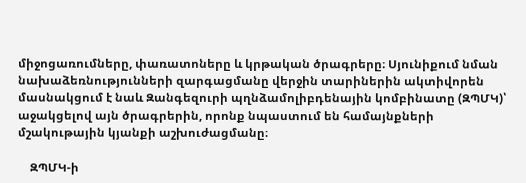միջոցառումները, փառատոները և կրթական ծրագրերը։ Սյունիքում նման նախաձեռնությունների զարգացմանը վերջին տարիներին ակտիվորեն մասնակցում է նաև Զանգեզուրի պղնձամոլիբդենային կոմբինատը (ԶՊՄԿ)՝ աջակցելով այն ծրագրերին, որոնք նպաստում են համայնքների մշակութային կյանքի աշխուժացմանը։

    ԶՊՄԿ-ի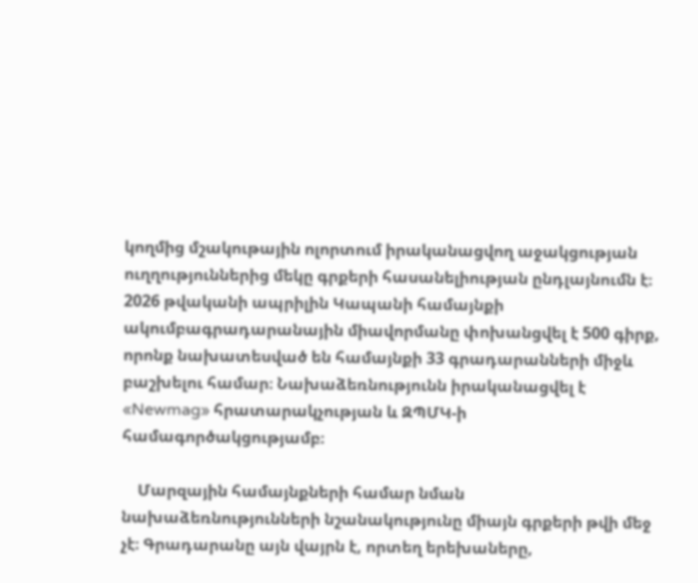կողմից մշակութային ոլորտում իրականացվող աջակցության ուղղություններից մեկը գրքերի հասանելիության ընդլայնումն է։ 2026 թվականի ապրիլին Կապանի համայնքի ակումբագրադարանային միավորմանը փոխանցվել է 500 գիրք, որոնք նախատեսված են համայնքի 33 գրադարանների միջև բաշխելու համար։ Նախաձեռնությունն իրականացվել է «Newmag» հրատարակչության և ԶՊՄԿ-ի համագործակցությամբ։

    Մարզային համայնքների համար նման նախաձեռնությունների նշանակությունը միայն գրքերի թվի մեջ չէ։ Գրադարանը այն վայրն է, որտեղ երեխաները,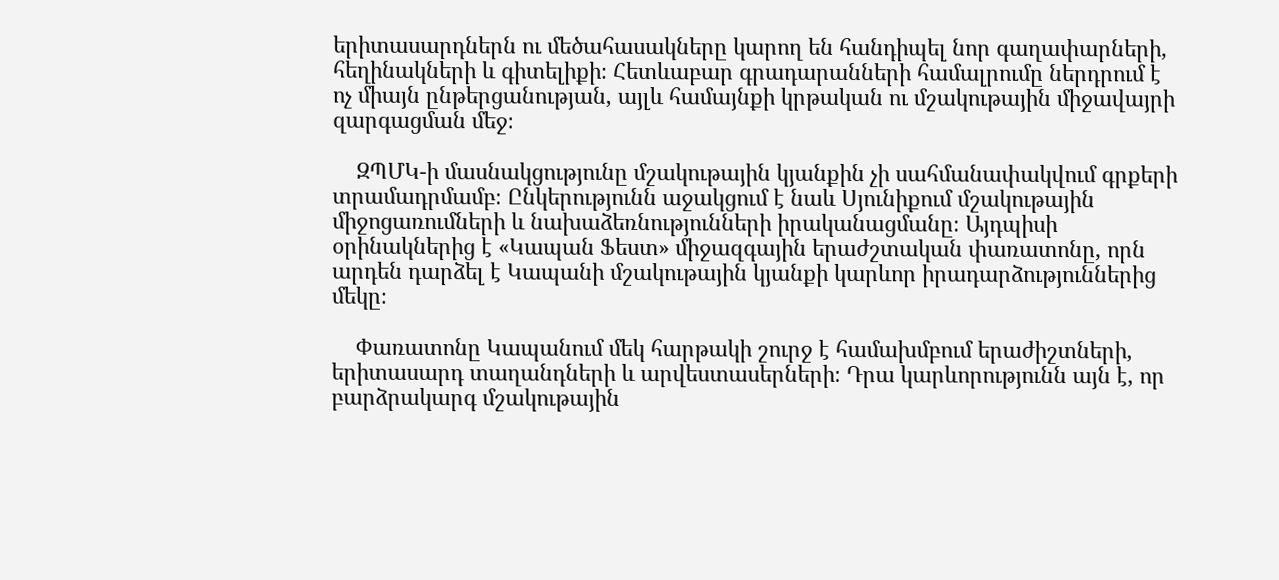երիտասարդներն ու մեծահասակները կարող են հանդիպել նոր գաղափարների, հեղինակների և գիտելիքի։ Հետևաբար գրադարանների համալրումը ներդրում է ոչ միայն ընթերցանության, այլև համայնքի կրթական ու մշակութային միջավայրի զարգացման մեջ։

    ԶՊՄԿ-ի մասնակցությունը մշակութային կյանքին չի սահմանափակվում գրքերի տրամադրմամբ։ Ընկերությունն աջակցում է նաև Սյունիքում մշակութային միջոցառումների և նախաձեռնությունների իրականացմանը։ Այդպիսի օրինակներից է «Կապան Ֆեստ» միջազգային երաժշտական փառատոնը, որն արդեն դարձել է Կապանի մշակութային կյանքի կարևոր իրադարձություններից մեկը։

    Փառատոնը Կապանում մեկ հարթակի շուրջ է համախմբում երաժիշտների, երիտասարդ տաղանդների և արվեստասերների։ Դրա կարևորությունն այն է, որ բարձրակարգ մշակութային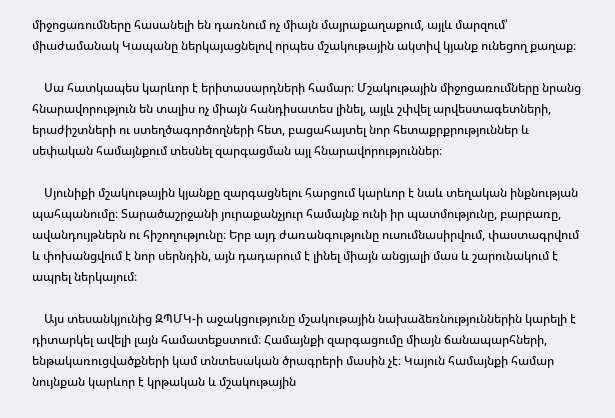միջոցառումները հասանելի են դառնում ոչ միայն մայրաքաղաքում, այլև մարզում՝ միաժամանակ Կապանը ներկայացնելով որպես մշակութային ակտիվ կյանք ունեցող քաղաք։

    Սա հատկապես կարևոր է երիտասարդների համար։ Մշակութային միջոցառումները նրանց հնարավորություն են տալիս ոչ միայն հանդիսատես լինել, այլև շփվել արվեստագետների, երաժիշտների ու ստեղծագործողների հետ, բացահայտել նոր հետաքրքրություններ և սեփական համայնքում տեսնել զարգացման այլ հնարավորություններ։

    Սյունիքի մշակութային կյանքը զարգացնելու հարցում կարևոր է նաև տեղական ինքնության պահպանումը։ Տարածաշրջանի յուրաքանչյուր համայնք ունի իր պատմությունը, բարբառը, ավանդույթներն ու հիշողությունը։ Երբ այդ ժառանգությունը ուսումնասիրվում, փաստագրվում և փոխանցվում է նոր սերնդին, այն դադարում է լինել միայն անցյալի մաս և շարունակում է ապրել ներկայում։

    Այս տեսանկյունից ԶՊՄԿ-ի աջակցությունը մշակութային նախաձեռնություններին կարելի է դիտարկել ավելի լայն համատեքստում։ Համայնքի զարգացումը միայն ճանապարհների, ենթակառուցվածքների կամ տնտեսական ծրագրերի մասին չէ։ Կայուն համայնքի համար նույնքան կարևոր է կրթական և մշակութային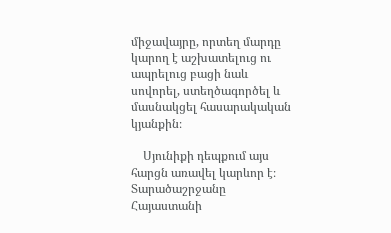միջավայրը, որտեղ մարդը կարող է աշխատելուց ու ապրելուց բացի նաև սովորել, ստեղծագործել և մասնակցել հասարակական կյանքին։

    Սյունիքի դեպքում այս հարցն առավել կարևոր է։ Տարածաշրջանը Հայաստանի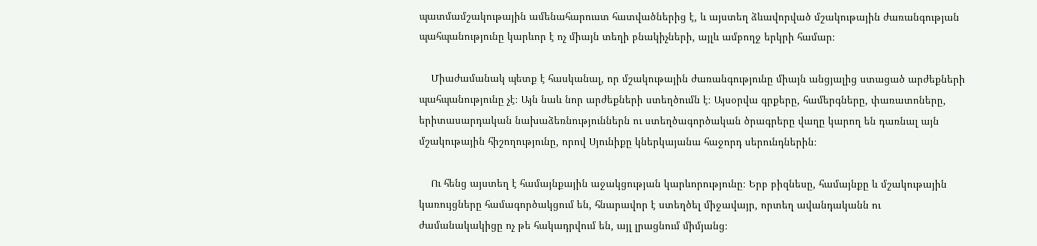պատմամշակութային ամենահարուստ հատվածներից է, և այստեղ ձևավորված մշակութային ժառանգության պահպանությունը կարևոր է ոչ միայն տեղի բնակիչների, այլև ամբողջ երկրի համար։

    Միաժամանակ պետք է հասկանալ, որ մշակութային ժառանգությունը միայն անցյալից ստացած արժեքների պահպանությունը չէ։ Այն նաև նոր արժեքների ստեղծումն է։ Այսօրվա գրքերը, համերգները, փառատոները, երիտասարդական նախաձեռնություններն ու ստեղծագործական ծրագրերը վաղը կարող են դառնալ այն մշակութային հիշողությունը, որով Սյունիքը կներկայանա հաջորդ սերունդներին։

    Ու հենց այստեղ է համայնքային աջակցության կարևորությունը։ Երբ բիզնեսը, համայնքը և մշակութային կառույցները համագործակցում են, հնարավոր է ստեղծել միջավայր, որտեղ ավանդականն ու ժամանակակիցը ոչ թե հակադրվում են, այլ լրացնում միմյանց։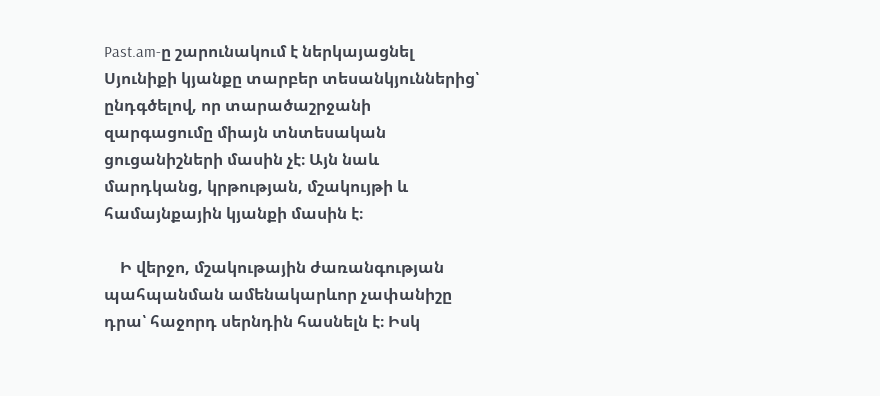Past.am-ը շարունակում է ներկայացնել Սյունիքի կյանքը տարբեր տեսանկյուններից՝ ընդգծելով, որ տարածաշրջանի զարգացումը միայն տնտեսական ցուցանիշների մասին չէ։ Այն նաև մարդկանց, կրթության, մշակույթի և համայնքային կյանքի մասին է։

    Ի վերջո, մշակութային ժառանգության պահպանման ամենակարևոր չափանիշը դրա՝ հաջորդ սերնդին հասնելն է։ Իսկ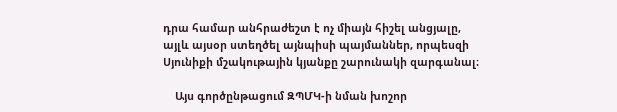դրա համար անհրաժեշտ է ոչ միայն հիշել անցյալը, այլև այսօր ստեղծել այնպիսի պայմաններ, որպեսզի Սյունիքի մշակութային կյանքը շարունակի զարգանալ։

    Այս գործընթացում ԶՊՄԿ-ի նման խոշոր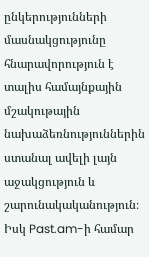ընկերությունների մասնակցությունը հնարավորություն է տալիս համայնքային մշակութային նախաձեռնություններին ստանալ ավելի լայն աջակցություն և շարունակականություն։ Իսկ Past.am-ի համար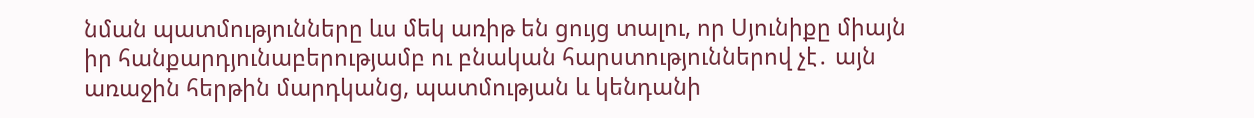նման պատմությունները ևս մեկ առիթ են ցույց տալու, որ Սյունիքը միայն իր հանքարդյունաբերությամբ ու բնական հարստություններով չէ․ այն առաջին հերթին մարդկանց, պատմության և կենդանի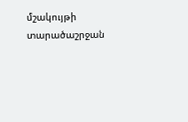մշակույթի տարածաշրջան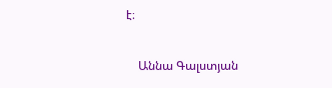է։

    Աննա Գալստյան